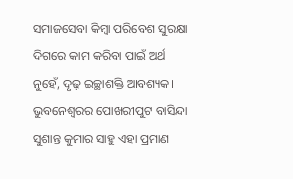ସମାଜସେବା କିମ୍ବା ପରିବେଶ ସୁରକ୍ଷା ଦିଗରେ କାମ କରିବା ପାଇଁ ଅର୍ଥ ନୁହେଁ, ଦୃଢ଼ ଇଚ୍ଛାଶକ୍ତି ଆବଶ୍ୟକ। ଭୁବନେଶ୍ବରର ପୋଖରୀପୁଟ ବାସିନ୍ଦା ସୁଶାନ୍ତ କୁମାର ସାହୁ ଏହା ପ୍ରମାଣ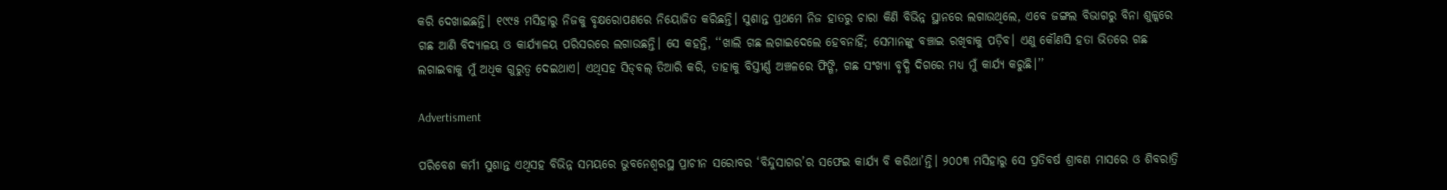କରି ଦେଖାଇଛନ୍ତି। ୧୯୯୫ ମସିହାରୁ ନିଜକୁ ବୃକ୍ଷରୋପଣରେ ନିୟୋଜିତ କରିଛନ୍ତି। ସୁଶାନ୍ତ ପ୍ରଥମେ ନିଜ ହାତରୁ ଚାରା କିଣି ବିଭିନ୍ନ ସ୍ଥାନରେ ଲଗାଉଥିଲେ, ଏବେ ଜଙ୍ଗଲ ବିଭାଗରୁ ବିନା ଶୁଳ୍କରେ ଗଛ ଆଣି ବିଦ୍ୟାଳୟ ଓ କାର୍ଯ୍ୟାଳୟ ପରିସରରେ ଲଗାଉଛନ୍ତି। ସେ କହନ୍ତି, ‘‘ଖାଲି ଗଛ ଲଗାଇଦେଲେ ହେବନାହିଁ; ସେମାନଙ୍କୁ ବଞ୍ଚାଇ ରଖିବାକୁ ପଡ଼ିବ। ଏଣୁ କୌଣସି ହତା ଭିତରେ ଗଛ ଲଗାଇବାକୁ ମୁଁ ଅଧିକ ଗୁରୁତ୍ବ ଦେଇଥାଏ। ଏଥିସହ ସିଡ୍‌ବଲ୍‌ ତିଆରି କରି, ତାହାକୁ ବିସ୍ତୀର୍ଣ୍ଣ ଅଞ୍ଚଳରେ ଫିଙ୍ଗି, ଗଛ ସଂଖ୍ୟା ବୃଦ୍ଧି ଦିଗରେ ମଧ୍ୟ ମୁଁ କାର୍ଯ୍ୟ କରୁଛି।’’

Advertisment

ପରିବେଶ କର୍ମୀ ସୁଶାନ୍ତ ଏଥିସହ ବିଭିନ୍ନ ସମୟରେ ଭୁବନେଶ୍ବରସ୍ଥ ପ୍ରାଚୀନ ସରୋବର ‘ବିନ୍ଦୁସାଗର’ର ସଫେଇ କାର୍ଯ୍ୟ ବି କରିଥା’ନ୍ତି। ୨୦୦୩ ମସିହାରୁ ସେ ପ୍ରତିବର୍ଷ ଶ୍ରାବଣ ମାସରେ ଓ ଶିବରାତ୍ରି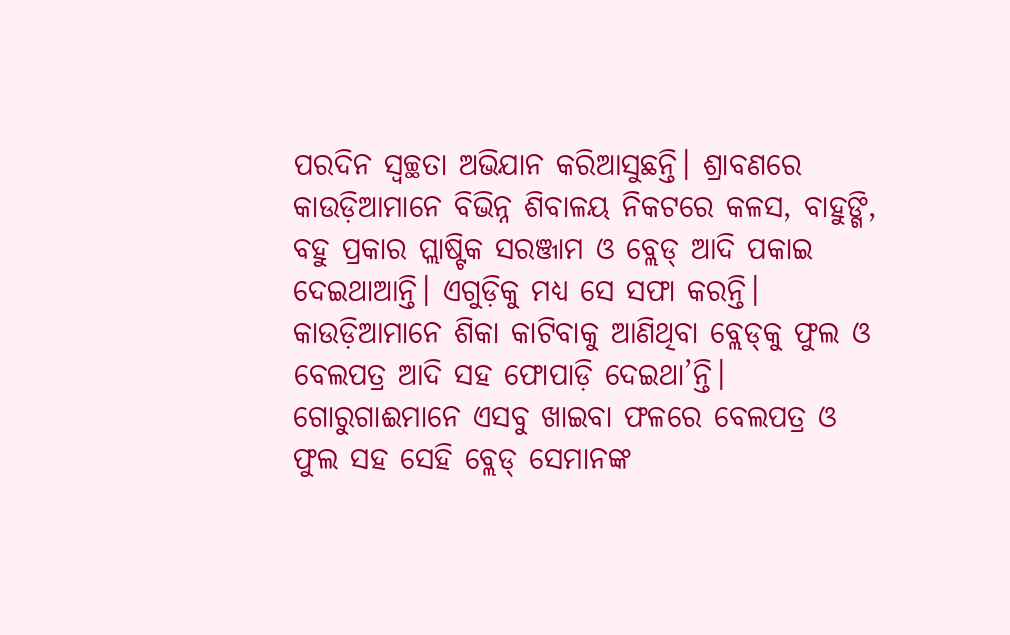ପରଦିନ ସ୍ବଚ୍ଛତା ଅଭିଯାନ କରିଆସୁଛନ୍ତି। ଶ୍ରାବଣରେ କାଉଡ଼ିଆମାନେ ବିଭିନ୍ନ ଶିବାଳୟ ନିକଟରେ କଳସ, ବାହୁଙ୍ଗି, ବହୁ ପ୍ରକାର ପ୍ଲାଷ୍ଟିକ ସରଞ୍ଜାମ ଓ ବ୍ଲେଡ୍‌ ଆଦି ପକାଇ ଦେଇଥାଆନ୍ତି। ଏଗୁଡ଼ିକୁ ମଧ୍ୟ ସେ ସଫା କରନ୍ତି। କାଉଡ଼ିଆମାନେ ଶିକା କାଟିବାକୁ ଆଣିଥିବା ବ୍ଲେଡ୍‌କୁ ଫୁଲ ଓ ବେଲପତ୍ର ଆଦି ସହ ଫୋପାଡ଼ି ଦେଇଥା’ନ୍ତି। ଗୋରୁଗାଈମାନେ ଏସବୁ ଖାଇବା ଫଳରେ ବେଲପତ୍ର ଓ ଫୁଲ ସହ ସେହି ବ୍ଲେଡ୍‌ ସେମାନଙ୍କ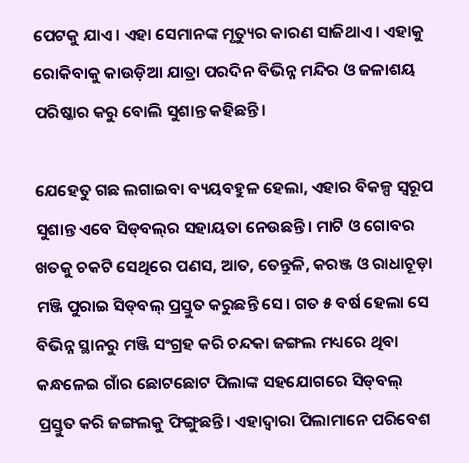ପେଟକୁ ଯାଏ। ଏହା ସେମାନଙ୍କ ମୃତ୍ୟୁର କାରଣ ସାଜିଥାଏ। ଏହାକୁ ରୋକିବାକୁ କାଉଡ଼ିଆ ଯାତ୍ରା ପରଦିନ ବିଭିନ୍ନ ମନ୍ଦିର ଓ ଜଳାଶୟ  ପରିଷ୍କାର କରୁ ବୋଲି ସୁଶାନ୍ତ କହିଛନ୍ତି।

ଯେହେତୁ ଗଛ ଲଗାଇବା ବ୍ୟୟବହୁଳ ହେଲା, ଏହାର ବିକଳ୍ପ ସ୍ବରୂପ ସୁଶାନ୍ତ ଏବେ ସିଡ୍‌ବଲ୍‌ର ସହାୟତା ନେଉଛନ୍ତି। ମାଟି ଓ ଗୋବର ଖତକୁ ଚକଟି ସେଥିରେ ପଣସ, ଆତ, ତେନ୍ତୁଳି, କରଞ୍ଜ ଓ ରାଧାଚୂଡ଼ା ମଞ୍ଜି ପୁରାଇ ସିଡ୍‌ବଲ୍‌ ପ୍ରସ୍ତୁତ କରୁଛନ୍ତି ସେ। ଗତ ୫ ବର୍ଷ ହେ‌ଲା ସେ ବିଭିନ୍ନ ସ୍ଥାନରୁ ମଞ୍ଜି ସଂଗ୍ରହ କରି ଚନ୍ଦକା ଜଙ୍ଗଲ ମଧ୍ୟରେ ଥିବା କନ୍ଧଳେଇ ଗାଁର ଛୋଟଛୋଟ ପିଲାଙ୍କ ସହଯୋଗରେ ସିଡ୍‌ବଲ୍‌ ପ୍ରସ୍ତୁତ କରି ଜଙ୍ଗଲକୁ ଫିଙ୍ଗୁଛନ୍ତି। ଏହାଦ୍ବାରା ପିଲାମାନେ ପରିବେଶ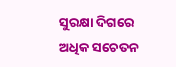ସୁରକ୍ଷା ଦିଗରେ ଅଧିକ ସଚେତନ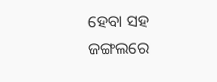ହେବା ସହ ଜଙ୍ଗଲରେ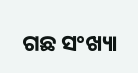ଗଛ ସଂଖ୍ୟା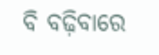ବି ବଢ଼ିବାରେ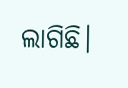ଲାଗିଛି।